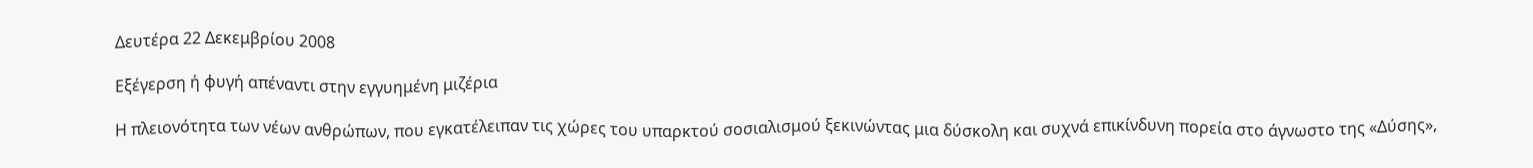Δευτέρα 22 Δεκεμβρίου 2008

Εξέγερση ή φυγή απέναντι στην εγγυημένη μιζέρια

Η πλειονότητα των νέων ανθρώπων, που εγκατέλειπαν τις χώρες του υπαρκτού σοσιαλισμού ξεκινώντας μια δύσκολη και συχνά επικίνδυνη πορεία στο άγνωστο της «Δύσης»,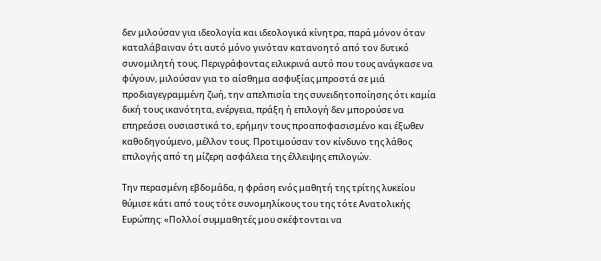δεν μιλούσαν για ιδεολογία και ιδεολογικά κίνητρα, παρά μόνον όταν καταλάβαιναν ότι αυτό μόνο γινόταν κατανοητό από τον δυτικό συνομιλητή τους. Περιγράφοντας ειλικρινά αυτό που τους ανάγκασε να φύγουν, μιλούσαν για το αίσθημα ασφυξίας μπροστά σε μιά προδιαγεγραμμένη ζωή, την απελπισία της συνειδητοποίησης ότι καμία δική τους ικανότητα, ενέργεια, πράξη ή επιλογή δεν μπορούσε να επηρεάσει ουσιαστικά το, ερήμην τους προαποφασισμένο και έξωθεν καθοδηγούμενο, μέλλον τους. Προτιμούσαν τον κίνδυνο της λάθος επιλογής από τη μίζερη ασφάλεια της έλλειψης επιλογών.

Την περασμένη εβδομάδα, η φράση ενός μαθητή της τρίτης λυκείου θύμισε κάτι από τους τότε συνομηλίκους του της τότε Ανατολικής Ευρώπης: «Πολλοί συμμαθητές μου σκέφτονται να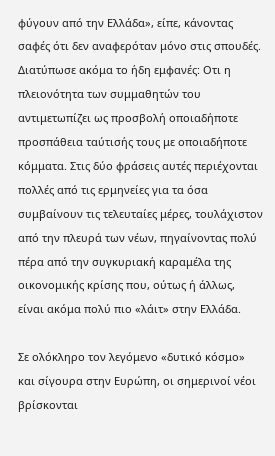φύγουν από την Ελλάδα», είπε, κάνοντας σαφές ότι δεν αναφερόταν μόνο στις σπουδές. Διατύπωσε ακόμα το ήδη εμφανές: Οτι η πλειονότητα των συμμαθητών του αντιμετωπίζει ως προσβολή οποιαδήποτε προσπάθεια ταύτισής τους με οποιαδήποτε κόμματα. Στις δύο φράσεις αυτές περιέχονται πολλές από τις ερμηνείες για τα όσα συμβαίνουν τις τελευταίες μέρες, τουλάχιστον από την πλευρά των νέων, πηγαίνοντας πολύ πέρα από την συγκυριακή καραμέλα της οικονομικής κρίσης που, ούτως ή άλλως, είναι ακόμα πολύ πιο «λάιτ» στην Ελλάδα.

Σε ολόκληρο τον λεγόμενο «δυτικό κόσμο» και σίγουρα στην Ευρώπη, οι σημερινοί νέοι βρίσκονται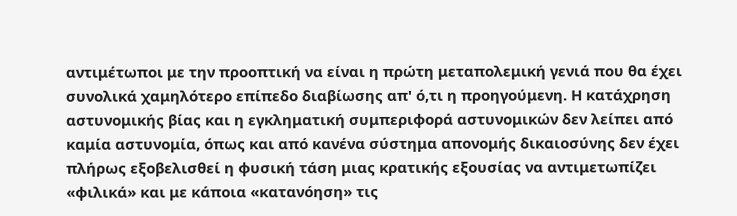αντιμέτωποι με την προοπτική να είναι η πρώτη μεταπολεμική γενιά που θα έχει συνολικά χαμηλότερο επίπεδο διαβίωσης απ' ό,τι η προηγούμενη. Η κατάχρηση αστυνομικής βίας και η εγκληματική συμπεριφορά αστυνομικών δεν λείπει από καμία αστυνομία, όπως και από κανένα σύστημα απονομής δικαιοσύνης δεν έχει πλήρως εξοβελισθεί η φυσική τάση μιας κρατικής εξουσίας να αντιμετωπίζει «φιλικά» και με κάποια «κατανόηση» τις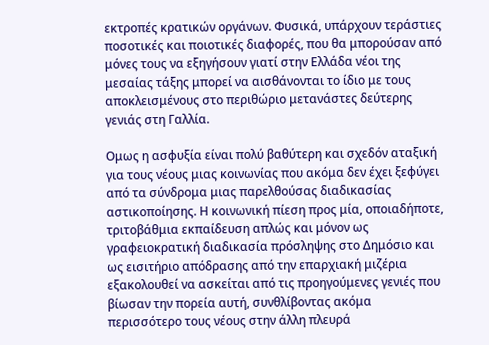εκτροπές κρατικών οργάνων. Φυσικά, υπάρχουν τεράστιες ποσοτικές και ποιοτικές διαφορές, που θα μπορούσαν από μόνες τους να εξηγήσουν γιατί στην Ελλάδα νέοι της μεσαίας τάξης μπορεί να αισθάνονται το ίδιο με τους αποκλεισμένους στο περιθώριο μετανάστες δεύτερης γενιάς στη Γαλλία.

Ομως η ασφυξία είναι πολύ βαθύτερη και σχεδόν αταξική για τους νέους μιας κοινωνίας που ακόμα δεν έχει ξεφύγει από τα σύνδρομα μιας παρελθούσας διαδικασίας αστικοποίησης. Η κοινωνική πίεση προς μία, οποιαδήποτε, τριτοβάθμια εκπαίδευση απλώς και μόνον ως γραφειοκρατική διαδικασία πρόσληψης στο Δημόσιο και ως εισιτήριο απόδρασης από την επαρχιακή μιζέρια εξακολουθεί να ασκείται από τις προηγούμενες γενιές που βίωσαν την πορεία αυτή, συνθλίβοντας ακόμα περισσότερο τους νέους στην άλλη πλευρά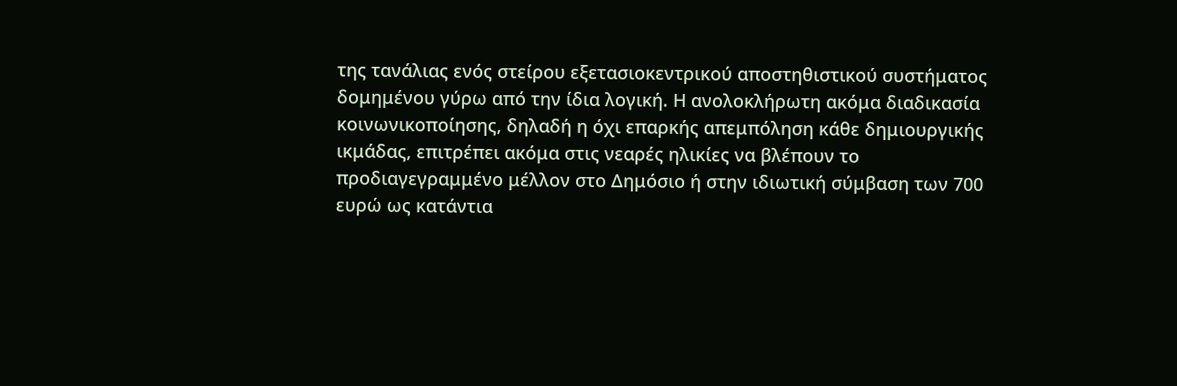της τανάλιας ενός στείρου εξετασιοκεντρικού αποστηθιστικού συστήματος δομημένου γύρω από την ίδια λογική. Η ανολοκλήρωτη ακόμα διαδικασία κοινωνικοποίησης, δηλαδή η όχι επαρκής απεμπόληση κάθε δημιουργικής ικμάδας, επιτρέπει ακόμα στις νεαρές ηλικίες να βλέπουν το προδιαγεγραμμένο μέλλον στο Δημόσιο ή στην ιδιωτική σύμβαση των 700 ευρώ ως κατάντια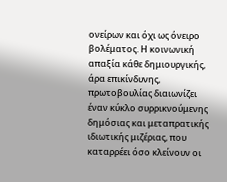ονείρων και όχι ως όνειρο βολέματος. Η κοινωνική απαξία κάθε δημιουργικής, άρα επικίνδυνης, πρωτοβουλίας διαιωνίζει έναν κύκλο συρρικνούμενης δημόσιας και μεταπρατικής ιδιωτικής μιζέριας, που καταρρέει όσο κλείνουν οι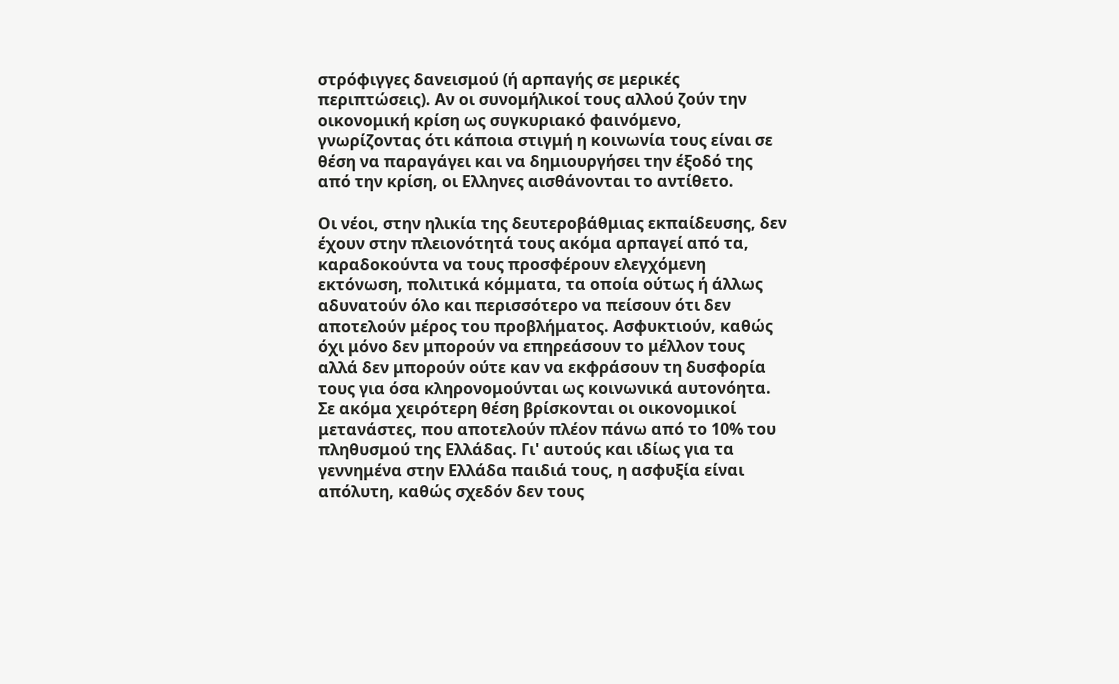στρόφιγγες δανεισμού (ή αρπαγής σε μερικές περιπτώσεις). Αν οι συνομήλικοί τους αλλού ζούν την οικονομική κρίση ως συγκυριακό φαινόμενο, γνωρίζοντας ότι κάποια στιγμή η κοινωνία τους είναι σε θέση να παραγάγει και να δημιουργήσει την έξοδό της από την κρίση, οι Ελληνες αισθάνονται το αντίθετο.

Οι νέοι, στην ηλικία της δευτεροβάθμιας εκπαίδευσης, δεν έχουν στην πλειονότητά τους ακόμα αρπαγεί από τα, καραδοκούντα να τους προσφέρουν ελεγχόμενη εκτόνωση, πολιτικά κόμματα, τα οποία ούτως ή άλλως αδυνατούν όλο και περισσότερο να πείσουν ότι δεν αποτελούν μέρος του προβλήματος. Ασφυκτιούν, καθώς όχι μόνο δεν μπορούν να επηρεάσουν το μέλλον τους αλλά δεν μπορούν ούτε καν να εκφράσουν τη δυσφορία τους για όσα κληρονομούνται ως κοινωνικά αυτονόητα. Σε ακόμα χειρότερη θέση βρίσκονται οι οικονομικοί μετανάστες, που αποτελούν πλέον πάνω από το 10% του πληθυσμού της Ελλάδας. Γι' αυτούς και ιδίως για τα γεννημένα στην Ελλάδα παιδιά τους, η ασφυξία είναι απόλυτη, καθώς σχεδόν δεν τους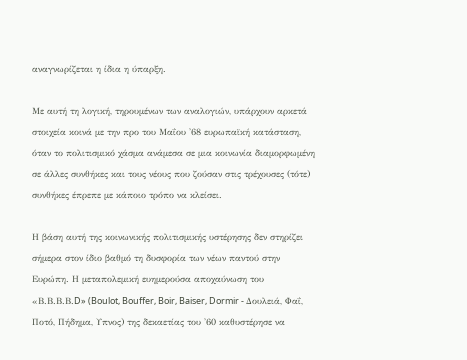αναγνωρίζεται η ίδια η ύπαρξη.

Με αυτή τη λογική, τηρουμένων των αναλογιών, υπάρχουν αρκετά στοιχεία κοινά με την προ του Μαΐου '68 ευρωπαϊκή κατάσταση, όταν το πολιτισμικό χάσμα ανάμεσα σε μια κοινωνία διαμορφωμένη σε άλλες συνθήκες και τους νέους που ζούσαν στις τρέχουσες (τότε) συνθήκες έπρεπε με κάποιο τρόπο να κλείσει.

Η βάση αυτή της κοινωνικής πολιτισμικής υστέρησης δεν στηρίζει σήμερα στον ίδιο βαθμό τη δυσφορία των νέων παντού στην Ευρώπη. Η μεταπολεμική ευημερούσα αποχαύνωση του «Β.Β.Β.Β.D» (Boulot, Bouffer, Boir, Baiser, Dormir - Δουλειά, Φαΐ, Ποτό, Πήδημα, Υπνος) της δεκαετίας του '60 καθυστέρησε να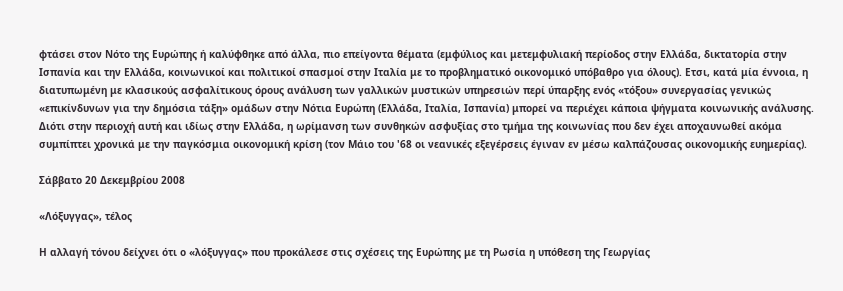φτάσει στον Νότο της Ευρώπης ή καλύφθηκε από άλλα, πιο επείγοντα θέματα (εμφύλιος και μετεμφυλιακή περίοδος στην Ελλάδα, δικτατορία στην Ισπανία και την Ελλάδα, κοινωνικοί και πολιτικοί σπασμοί στην Ιταλία με το προβληματικό οικονομικό υπόβαθρο για όλους). Ετσι, κατά μία έννοια, η διατυπωμένη με κλασικούς ασφαλίτικους όρους ανάλυση των γαλλικών μυστικών υπηρεσιών περί ύπαρξης ενός «τόξου» συνεργασίας γενικώς «επικίνδυνων για την δημόσια τάξη» ομάδων στην Νότια Ευρώπη (Ελλάδα, Ιταλία, Ισπανία) μπορεί να περιέχει κάποια ψήγματα κοινωνικής ανάλυσης. Διότι στην περιοχή αυτή και ιδίως στην Ελλάδα, η ωρίμανση των συνθηκών ασφυξίας στο τμήμα της κοινωνίας που δεν έχει αποχαυνωθεί ακόμα συμπίπτει χρονικά με την παγκόσμια οικονομική κρίση (τον Μάιο του '68 οι νεανικές εξεγέρσεις έγιναν εν μέσω καλπάζουσας οικονομικής ευημερίας).

Σάββατο 20 Δεκεμβρίου 2008

«Λόξυγγας», τέλος

Η αλλαγή τόνου δείχνει ότι ο «λόξυγγας» που προκάλεσε στις σχέσεις της Ευρώπης με τη Ρωσία η υπόθεση της Γεωργίας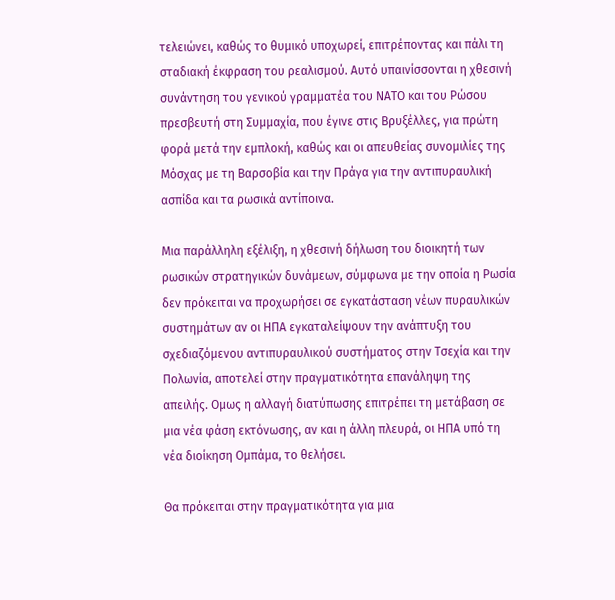τελειώνει, καθώς το θυμικό υποχωρεί, επιτρέποντας και πάλι τη σταδιακή έκφραση του ρεαλισμού. Αυτό υπαινίσσονται η χθεσινή συνάντηση του γενικού γραμματέα του ΝΑΤΟ και του Ρώσου πρεσβευτή στη Συμμαχία, που έγινε στις Βρυξέλλες, για πρώτη φορά μετά την εμπλοκή, καθώς και οι απευθείας συνομιλίες της Μόσχας με τη Βαρσοβία και την Πράγα για την αντιπυραυλική ασπίδα και τα ρωσικά αντίποινα.

Μια παράλληλη εξέλιξη, η χθεσινή δήλωση του διοικητή των ρωσικών στρατηγικών δυνάμεων, σύμφωνα με την οποία η Ρωσία δεν πρόκειται να προχωρήσει σε εγκατάσταση νέων πυραυλικών συστημάτων αν οι ΗΠΑ εγκαταλείψουν την ανάπτυξη του σχεδιαζόμενου αντιπυραυλικού συστήματος στην Τσεχία και την Πολωνία, αποτελεί στην πραγματικότητα επανάληψη της απειλής. Ομως η αλλαγή διατύπωσης επιτρέπει τη μετάβαση σε μια νέα φάση εκτόνωσης, αν και η άλλη πλευρά, οι ΗΠΑ υπό τη νέα διοίκηση Ομπάμα, το θελήσει.

Θα πρόκειται στην πραγματικότητα για μια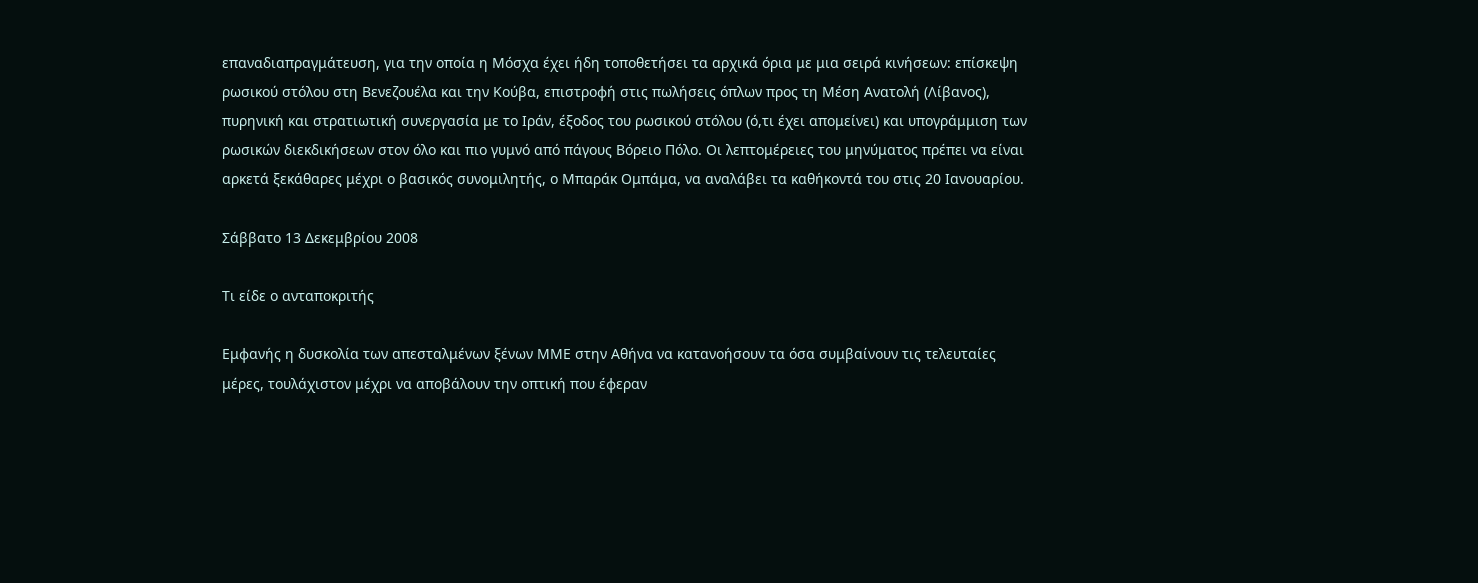επαναδιαπραγμάτευση, για την οποία η Μόσχα έχει ήδη τοποθετήσει τα αρχικά όρια με μια σειρά κινήσεων: επίσκεψη ρωσικού στόλου στη Βενεζουέλα και την Κούβα, επιστροφή στις πωλήσεις όπλων προς τη Μέση Ανατολή (Λίβανος), πυρηνική και στρατιωτική συνεργασία με το Ιράν, έξοδος του ρωσικού στόλου (ό,τι έχει απομείνει) και υπογράμμιση των ρωσικών διεκδικήσεων στον όλο και πιο γυμνό από πάγους Βόρειο Πόλο. Οι λεπτομέρειες του μηνύματος πρέπει να είναι αρκετά ξεκάθαρες μέχρι ο βασικός συνομιλητής, ο Μπαράκ Ομπάμα, να αναλάβει τα καθήκοντά του στις 20 Ιανουαρίου.

Σάββατο 13 Δεκεμβρίου 2008

Τι είδε ο ανταποκριτής

Εμφανής η δυσκολία των απεσταλμένων ξένων ΜΜΕ στην Αθήνα να κατανοήσουν τα όσα συμβαίνουν τις τελευταίες μέρες, τουλάχιστον μέχρι να αποβάλουν την οπτική που έφεραν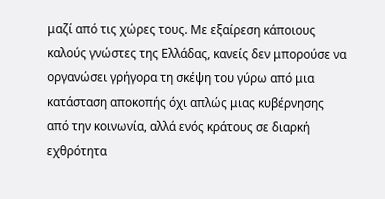μαζί από τις χώρες τους. Με εξαίρεση κάποιους καλούς γνώστες της Ελλάδας, κανείς δεν μπορούσε να οργανώσει γρήγορα τη σκέψη του γύρω από μια κατάσταση αποκοπής όχι απλώς μιας κυβέρνησης από την κοινωνία, αλλά ενός κράτους σε διαρκή εχθρότητα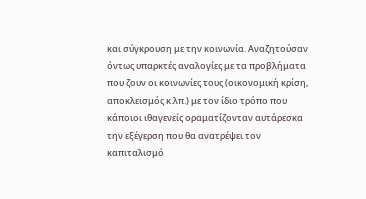και σύγκρουση με την κοινωνία. Αναζητούσαν όντως υπαρκτές αναλογίες με τα προβλήματα που ζουν οι κοινωνίες τους (οικονομική κρίση, αποκλεισμός κ.λπ.) με τον ίδιο τρόπο που κάποιοι ιθαγενείς οραματίζονταν αυτάρεσκα την εξέγερση που θα ανατρέψει τον καπιταλισμό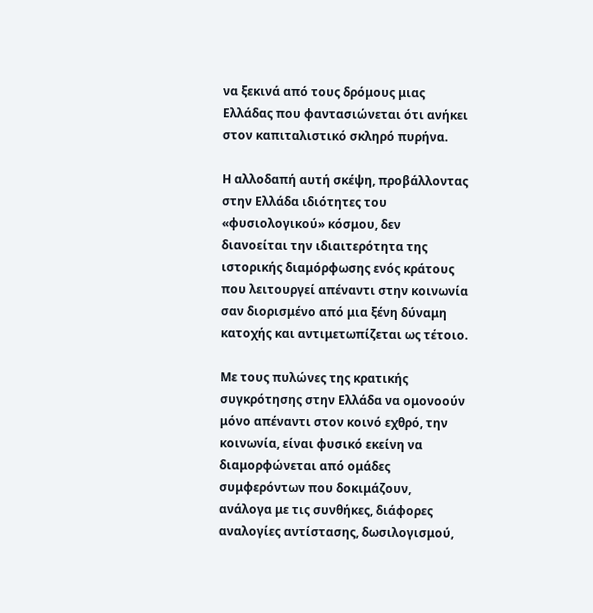να ξεκινά από τους δρόμους μιας Ελλάδας που φαντασιώνεται ότι ανήκει στον καπιταλιστικό σκληρό πυρήνα.

Η αλλοδαπή αυτή σκέψη, προβάλλοντας στην Ελλάδα ιδιότητες του «φυσιολογικού» κόσμου, δεν διανοείται την ιδιαιτερότητα της ιστορικής διαμόρφωσης ενός κράτους που λειτουργεί απέναντι στην κοινωνία σαν διορισμένο από μια ξένη δύναμη κατοχής και αντιμετωπίζεται ως τέτοιο.

Με τους πυλώνες της κρατικής συγκρότησης στην Ελλάδα να ομονοούν μόνο απέναντι στον κοινό εχθρό, την κοινωνία, είναι φυσικό εκείνη να διαμορφώνεται από ομάδες συμφερόντων που δοκιμάζουν, ανάλογα με τις συνθήκες, διάφορες αναλογίες αντίστασης, δωσιλογισμού,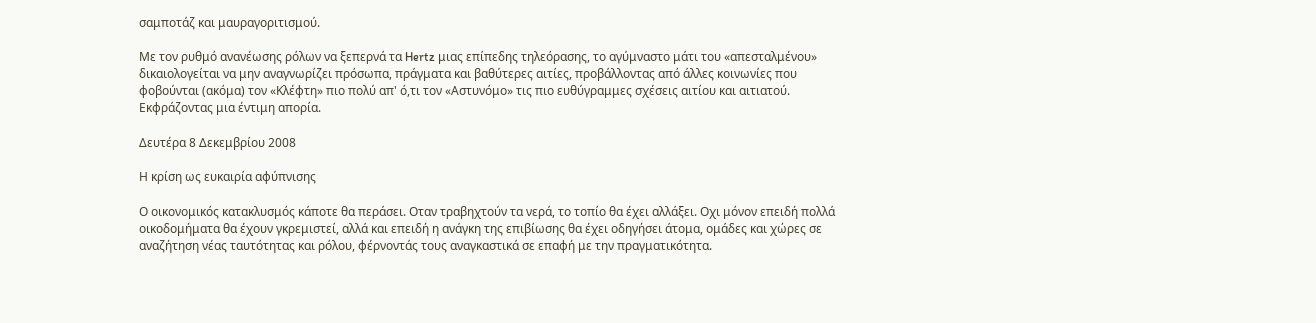σαμποτάζ και μαυραγοριτισμού.

Με τον ρυθμό ανανέωσης ρόλων να ξεπερνά τα Hertz μιας επίπεδης τηλεόρασης, το αγύμναστο μάτι του «απεσταλμένου» δικαιολογείται να μην αναγνωρίζει πρόσωπα, πράγματα και βαθύτερες αιτίες, προβάλλοντας από άλλες κοινωνίες που φοβούνται (ακόμα) τον «Κλέφτη» πιο πολύ απ' ό,τι τον «Αστυνόμο» τις πιο ευθύγραμμες σχέσεις αιτίου και αιτιατού. Εκφράζοντας μια έντιμη απορία.

Δευτέρα 8 Δεκεμβρίου 2008

Η κρίση ως ευκαιρία αφύπνισης

Ο οικονομικός κατακλυσμός κάποτε θα περάσει. Οταν τραβηχτούν τα νερά, το τοπίο θα έχει αλλάξει. Οχι μόνον επειδή πολλά οικοδομήματα θα έχουν γκρεμιστεί, αλλά και επειδή η ανάγκη της επιβίωσης θα έχει οδηγήσει άτομα, ομάδες και χώρες σε αναζήτηση νέας ταυτότητας και ρόλου, φέρνοντάς τους αναγκαστικά σε επαφή με την πραγματικότητα.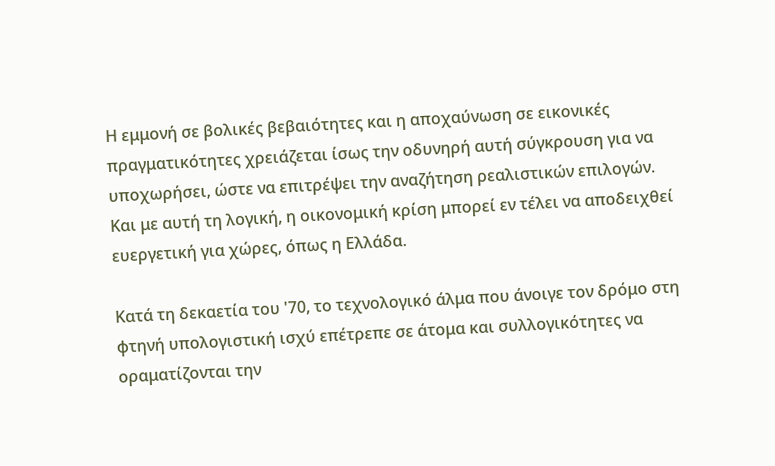Η εμμονή σε βολικές βεβαιότητες και η αποχαύνωση σε εικονικές πραγματικότητες χρειάζεται ίσως την οδυνηρή αυτή σύγκρουση για να υποχωρήσει, ώστε να επιτρέψει την αναζήτηση ρεαλιστικών επιλογών. Και με αυτή τη λογική, η οικονομική κρίση μπορεί εν τέλει να αποδειχθεί ευεργετική για χώρες, όπως η Ελλάδα.

Κατά τη δεκαετία του '70, το τεχνολογικό άλμα που άνοιγε τον δρόμο στη φτηνή υπολογιστική ισχύ επέτρεπε σε άτομα και συλλογικότητες να οραματίζονται την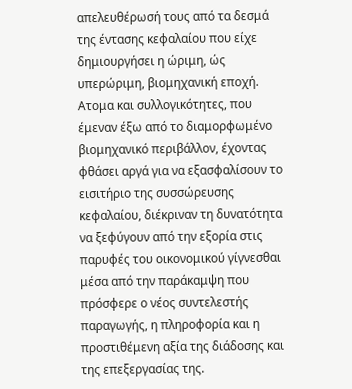απελευθέρωσή τους από τα δεσμά της έντασης κεφαλαίου που είχε δημιουργήσει η ώριμη, ώς υπερώριμη, βιομηχανική εποχή. Ατομα και συλλογικότητες, που έμεναν έξω από το διαμορφωμένο βιομηχανικό περιβάλλον, έχοντας φθάσει αργά για να εξασφαλίσουν το εισιτήριο της συσσώρευσης κεφαλαίου, διέκριναν τη δυνατότητα να ξεφύγουν από την εξορία στις παρυφές του οικονομικού γίγνεσθαι μέσα από την παράκαμψη που πρόσφερε ο νέος συντελεστής παραγωγής, η πληροφορία και η προστιθέμενη αξία της διάδοσης και της επεξεργασίας της.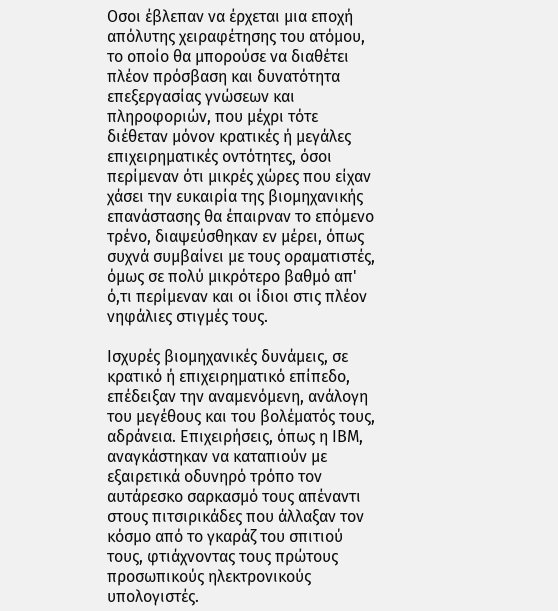Οσοι έβλεπαν να έρχεται μια εποχή απόλυτης χειραφέτησης του ατόμου, το οποίο θα μπορούσε να διαθέτει πλέον πρόσβαση και δυνατότητα επεξεργασίας γνώσεων και πληροφοριών, που μέχρι τότε διέθεταν μόνον κρατικές ή μεγάλες επιχειρηματικές οντότητες, όσοι περίμεναν ότι μικρές χώρες που είχαν χάσει την ευκαιρία της βιομηχανικής επανάστασης θα έπαιρναν το επόμενο τρένο, διαψεύσθηκαν εν μέρει, όπως συχνά συμβαίνει με τους οραματιστές, όμως σε πολύ μικρότερο βαθμό απ' ό,τι περίμεναν και οι ίδιοι στις πλέον νηφάλιες στιγμές τους.

Ισχυρές βιομηχανικές δυνάμεις, σε κρατικό ή επιχειρηματικό επίπεδο, επέδειξαν την αναμενόμενη, ανάλογη του μεγέθους και του βολέματός τους, αδράνεια. Επιχειρήσεις, όπως η ΙΒΜ, αναγκάστηκαν να καταπιούν με εξαιρετικά οδυνηρό τρόπο τον αυτάρεσκο σαρκασμό τους απέναντι στους πιτσιρικάδες που άλλαξαν τον κόσμο από το γκαράζ του σπιτιού τους, φτιάχνοντας τους πρώτους προσωπικούς ηλεκτρονικούς υπολογιστές.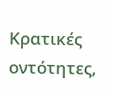Κρατικές οντότητες,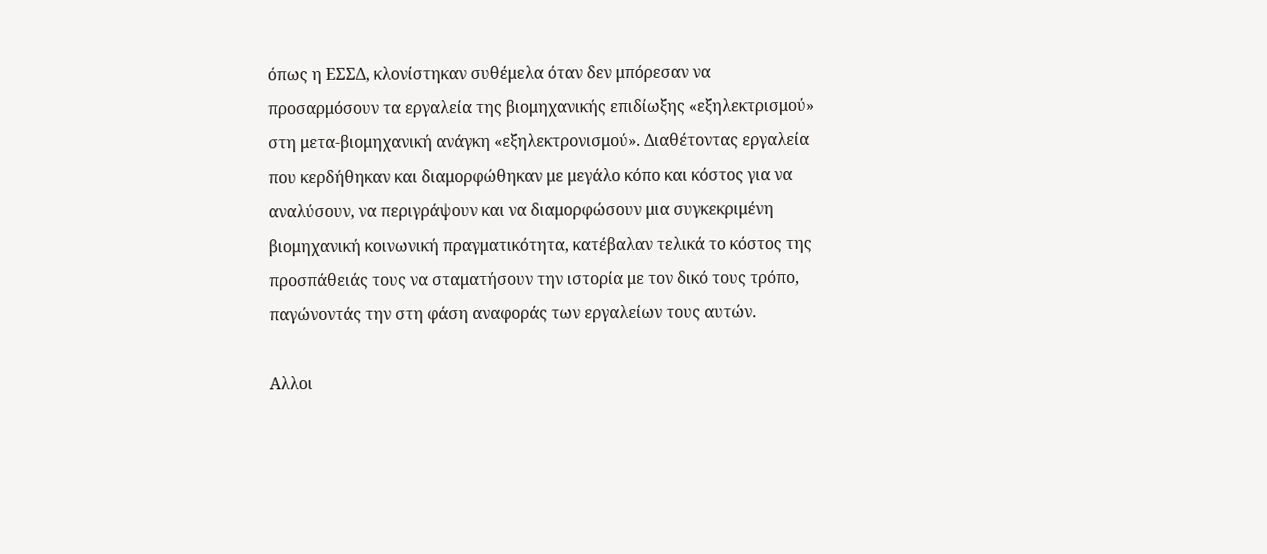όπως η ΕΣΣΔ, κλονίστηκαν συθέμελα όταν δεν μπόρεσαν να προσαρμόσουν τα εργαλεία της βιομηχανικής επιδίωξης «εξηλεκτρισμού» στη μετα-βιομηχανική ανάγκη «εξηλεκτρονισμού». Διαθέτοντας εργαλεία που κερδήθηκαν και διαμορφώθηκαν με μεγάλο κόπο και κόστος για να αναλύσουν, να περιγράψουν και να διαμορφώσουν μια συγκεκριμένη βιομηχανική κοινωνική πραγματικότητα, κατέβαλαν τελικά το κόστος της προσπάθειάς τους να σταματήσουν την ιστορία με τον δικό τους τρόπο, παγώνοντάς την στη φάση αναφοράς των εργαλείων τους αυτών.

Αλλοι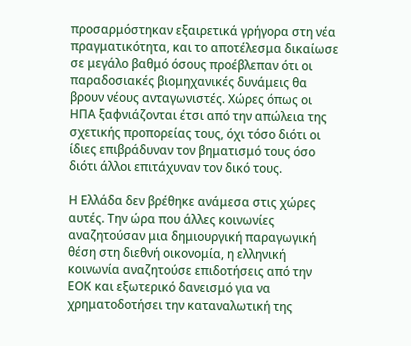προσαρμόστηκαν εξαιρετικά γρήγορα στη νέα πραγματικότητα, και το αποτέλεσμα δικαίωσε σε μεγάλο βαθμό όσους προέβλεπαν ότι οι παραδοσιακές βιομηχανικές δυνάμεις θα βρουν νέους ανταγωνιστές. Χώρες όπως οι ΗΠΑ ξαφνιάζονται έτσι από την απώλεια της σχετικής προπορείας τους, όχι τόσο διότι οι ίδιες επιβράδυναν τον βηματισμό τους όσο διότι άλλοι επιτάχυναν τον δικό τους.

Η Ελλάδα δεν βρέθηκε ανάμεσα στις χώρες αυτές. Την ώρα που άλλες κοινωνίες αναζητούσαν μια δημιουργική παραγωγική θέση στη διεθνή οικονομία, η ελληνική κοινωνία αναζητούσε επιδοτήσεις από την ΕΟΚ και εξωτερικό δανεισμό για να χρηματοδοτήσει την καταναλωτική της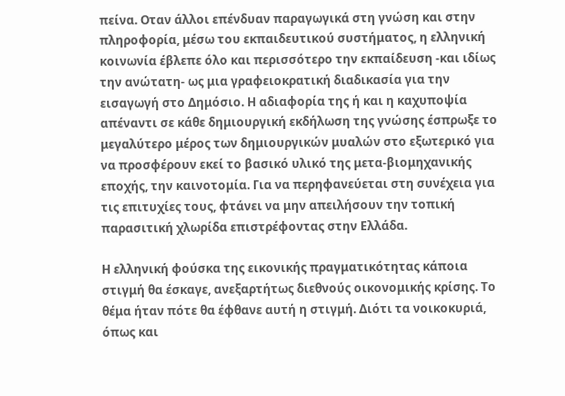πείνα. Οταν άλλοι επένδυαν παραγωγικά στη γνώση και στην πληροφορία, μέσω του εκπαιδευτικού συστήματος, η ελληνική κοινωνία έβλεπε όλο και περισσότερο την εκπαίδευση -και ιδίως την ανώτατη- ως μια γραφειοκρατική διαδικασία για την εισαγωγή στο Δημόσιο. Η αδιαφορία της ή και η καχυποψία απέναντι σε κάθε δημιουργική εκδήλωση της γνώσης έσπρωξε το μεγαλύτερο μέρος των δημιουργικών μυαλών στο εξωτερικό για να προσφέρουν εκεί το βασικό υλικό της μετα-βιομηχανικής εποχής, την καινοτομία. Για να περηφανεύεται στη συνέχεια για τις επιτυχίες τους, φτάνει να μην απειλήσουν την τοπική παρασιτική χλωρίδα επιστρέφοντας στην Ελλάδα.

Η ελληνική φούσκα της εικονικής πραγματικότητας κάποια στιγμή θα έσκαγε, ανεξαρτήτως διεθνούς οικονομικής κρίσης. Το θέμα ήταν πότε θα έφθανε αυτή η στιγμή. Διότι τα νοικοκυριά, όπως και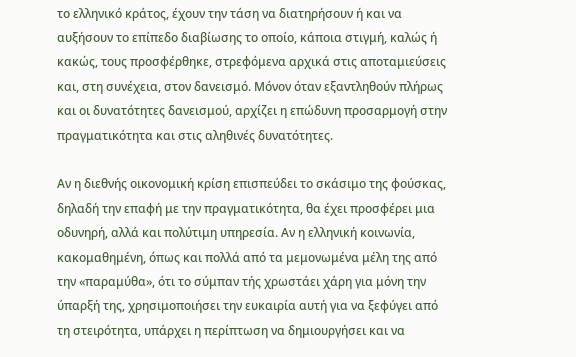το ελληνικό κράτος, έχουν την τάση να διατηρήσουν ή και να αυξήσουν το επίπεδο διαβίωσης το οποίο, κάποια στιγμή, καλώς ή κακώς, τους προσφέρθηκε, στρεφόμενα αρχικά στις αποταμιεύσεις και, στη συνέχεια, στον δανεισμό. Μόνον όταν εξαντληθούν πλήρως και οι δυνατότητες δανεισμού, αρχίζει η επώδυνη προσαρμογή στην πραγματικότητα και στις αληθινές δυνατότητες.

Αν η διεθνής οικονομική κρίση επισπεύδει το σκάσιμο της φούσκας, δηλαδή την επαφή με την πραγματικότητα, θα έχει προσφέρει μια οδυνηρή, αλλά και πολύτιμη υπηρεσία. Αν η ελληνική κοινωνία, κακομαθημένη, όπως και πολλά από τα μεμονωμένα μέλη της από την «παραμύθα», ότι το σύμπαν τής χρωστάει χάρη για μόνη την ύπαρξή της, χρησιμοποιήσει την ευκαιρία αυτή για να ξεφύγει από τη στειρότητα, υπάρχει η περίπτωση να δημιουργήσει και να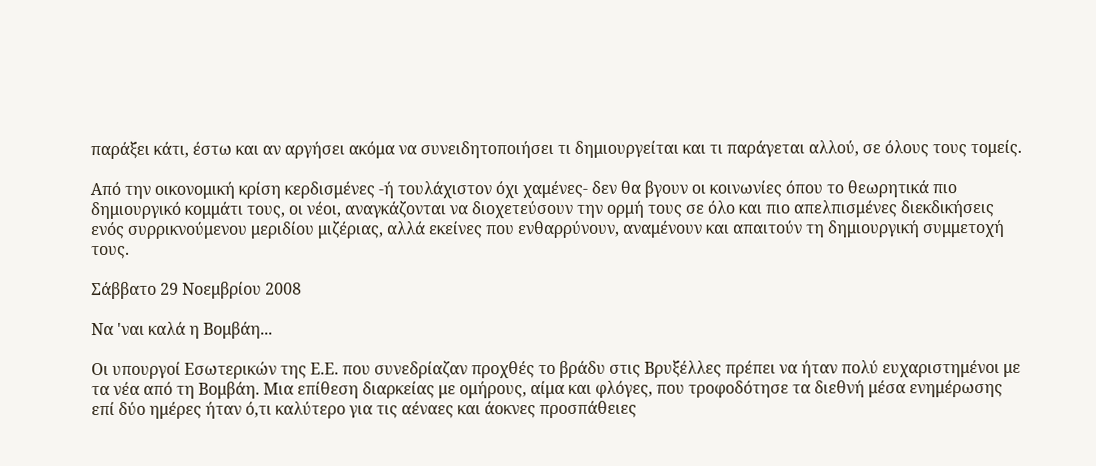παράξει κάτι, έστω και αν αργήσει ακόμα να συνειδητοποιήσει τι δημιουργείται και τι παράγεται αλλού, σε όλους τους τομείς.

Από την οικονομική κρίση κερδισμένες -ή τουλάχιστον όχι χαμένες- δεν θα βγουν οι κοινωνίες όπου το θεωρητικά πιο δημιουργικό κομμάτι τους, οι νέοι, αναγκάζονται να διοχετεύσουν την ορμή τους σε όλο και πιο απελπισμένες διεκδικήσεις ενός συρρικνούμενου μεριδίου μιζέριας, αλλά εκείνες που ενθαρρύνουν, αναμένουν και απαιτούν τη δημιουργική συμμετοχή τους.

Σάββατο 29 Νοεμβρίου 2008

Να 'ναι καλά η Βομβάη...

Οι υπουργοί Εσωτερικών της Ε.Ε. που συνεδρίαζαν προχθές το βράδυ στις Βρυξέλλες πρέπει να ήταν πολύ ευχαριστημένοι με τα νέα από τη Βομβάη. Μια επίθεση διαρκείας με ομήρους, αίμα και φλόγες, που τροφοδότησε τα διεθνή μέσα ενημέρωσης επί δύο ημέρες ήταν ό,τι καλύτερο για τις αέναες και άοκνες προσπάθειες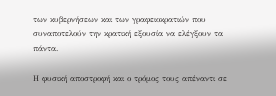των κυβερνήσεων και των γραφειοκρατιών που συναποτελούν την κρατική εξουσία να ελέγξουν τα πάντα.

Η φυσική αποστροφή και ο τρόμος τους απέναντι σε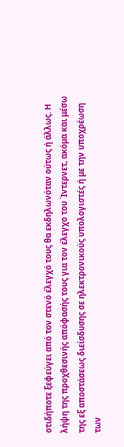οτιδήποτε ξεφεύγει από τον στενό έλεγχό τους θα εκδηλωνόταν ούτως ή άλλως. Η λήψη της προχθεσινής απόφασής τους για τον έλεγχο του Ίντερνετ, ακόμα και μέσω της εξ αποστάσεως διείσδυσης σε ηλεκτρονικούς υπολογιστές ή με την υποχρέωση των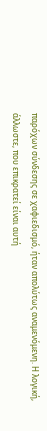παρόχων σύνδεσης σε χαφιεδισμό, ήταν απολύτως αναμενόμενη. Η λογική, άλλωστε, που επικρατεί είναι αυτή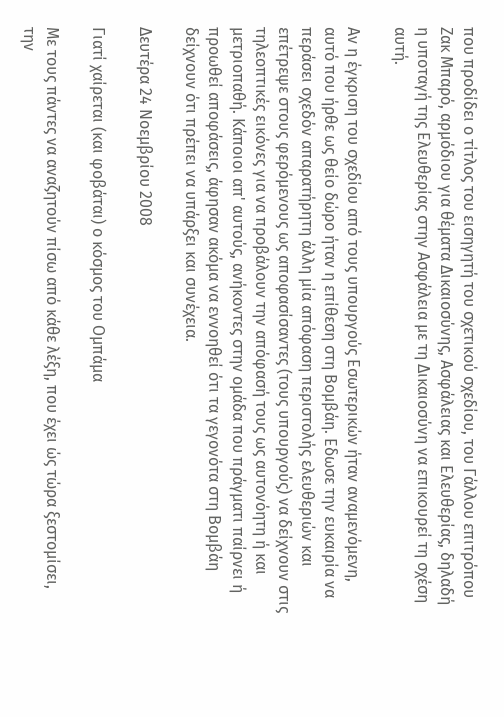που προδίδει ο τίτλος του εισηγητή του σχετικού σχεδίου, του Γάλλου επιτρόπου Ζακ Μπαρό, αρμόδιου για θέματα Δικαιοσύνης, Ασφάλειας και Ελευθερίας, δηλαδή η υποταγή της Ελευθερίας στην Ασφάλεια με τη Δικαιοσύνη να επικουρεί τη σχέση αυτή.

Αν η έγκριση του σχεδίου από τους υπουργούς Εσωτερικών ήταν αναμενόμενη, αυτό που ήρθε ως θείο δώρο ήταν η επίθεση στη Βομβάη. Εδωσε την ευκαιρία να περάσει σχεδόν απαρατήρητη άλλη μία απόφαση περιστολής ελευθεριών και επέτρεψε στους φερόμενους ως αποφασίσαντες (τους υπουργούς) να δείχνουν στις τηλεοπτικές εικόνες για να προβάλουν την απόφασή τους ως αυτονόητη ή και μετριοπαθή. Κάποιοι απ' αυτούς, ανήκοντες στην ομάδα που πράγματι παίρνει ή προωθεί αποφάσεις, άφησαν ακόμα να εννοηθεί ότι τα γεγονότα στη Βομβάη δείχνουν ότι πρέπει να υπάρξει και συνέχεια.

Δευτέρα 24 Νοεμβρίου 2008

Γιατί χαίρεται (και φοβάται) ο κόσμος του Ομπάμα

Με τους πάντες να αναζητούν πίσω από κάθε λέξη, που έχει ώς τώρα ξεστομίσει, την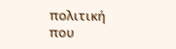πολιτική που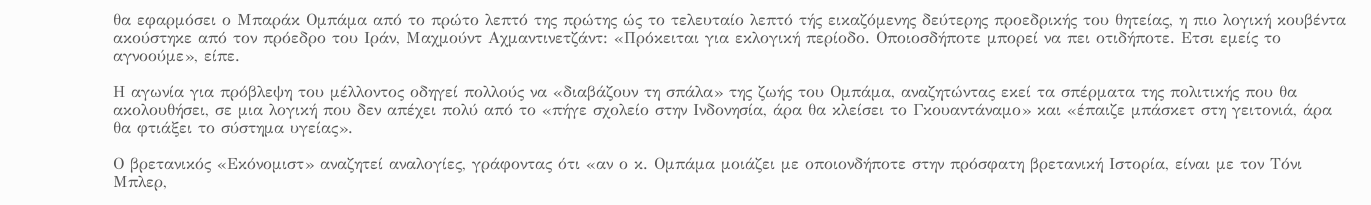θα εφαρμόσει ο Μπαράκ Ομπάμα από το πρώτο λεπτό της πρώτης ώς το τελευταίο λεπτό τής εικαζόμενης δεύτερης προεδρικής του θητείας, η πιο λογική κουβέντα ακούστηκε από τον πρόεδρο του Ιράν, Μαχμούντ Αχμαντινετζάντ: «Πρόκειται για εκλογική περίοδο. Οποιοσδήποτε μπορεί να πει οτιδήποτε. Ετσι εμείς το αγνοούμε», είπε.

Η αγωνία για πρόβλεψη του μέλλοντος οδηγεί πολλούς να «διαβάζουν τη σπάλα» της ζωής του Ομπάμα, αναζητώντας εκεί τα σπέρματα της πολιτικής που θα ακολουθήσει, σε μια λογική που δεν απέχει πολύ από το «πήγε σχολείο στην Ινδονησία, άρα θα κλείσει το Γκουαντάναμο» και «έπαιζε μπάσκετ στη γειτονιά, άρα θα φτιάξει το σύστημα υγείας».

Ο βρετανικός «Εκόνομιστ» αναζητεί αναλογίες, γράφοντας ότι «αν ο κ. Ομπάμα μοιάζει με οποιονδήποτε στην πρόσφατη βρετανική Ιστορία, είναι με τον Τόνι Μπλερ,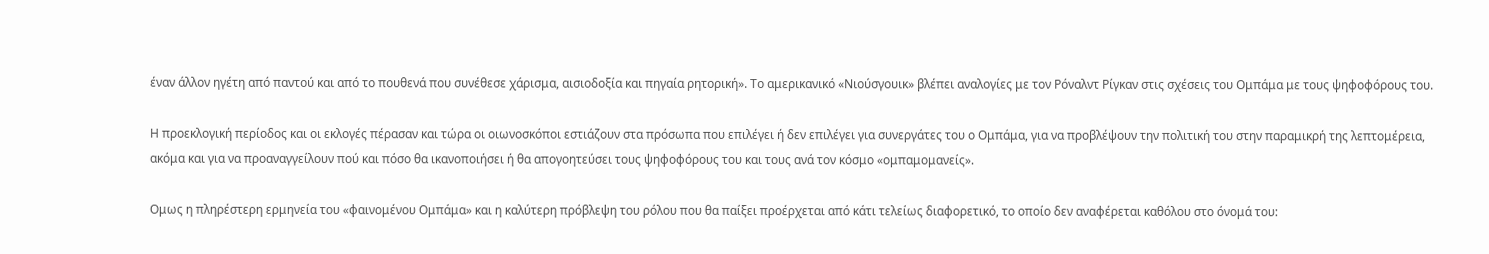έναν άλλον ηγέτη από παντού και από το πουθενά που συνέθεσε χάρισμα, αισιοδοξία και πηγαία ρητορική». Το αμερικανικό «Νιούσγουικ» βλέπει αναλογίες με τον Ρόναλντ Ρίγκαν στις σχέσεις του Ομπάμα με τους ψηφοφόρους του.

Η προεκλογική περίοδος και οι εκλογές πέρασαν και τώρα οι οιωνοσκόποι εστιάζουν στα πρόσωπα που επιλέγει ή δεν επιλέγει για συνεργάτες του ο Ομπάμα, για να προβλέψουν την πολιτική του στην παραμικρή της λεπτομέρεια, ακόμα και για να προαναγγείλουν πού και πόσο θα ικανοποιήσει ή θα απογοητεύσει τους ψηφοφόρους του και τους ανά τον κόσμο «ομπαμομανείς».

Ομως η πληρέστερη ερμηνεία του «φαινομένου Ομπάμα» και η καλύτερη πρόβλεψη του ρόλου που θα παίξει προέρχεται από κάτι τελείως διαφορετικό, το οποίο δεν αναφέρεται καθόλου στο όνομά του: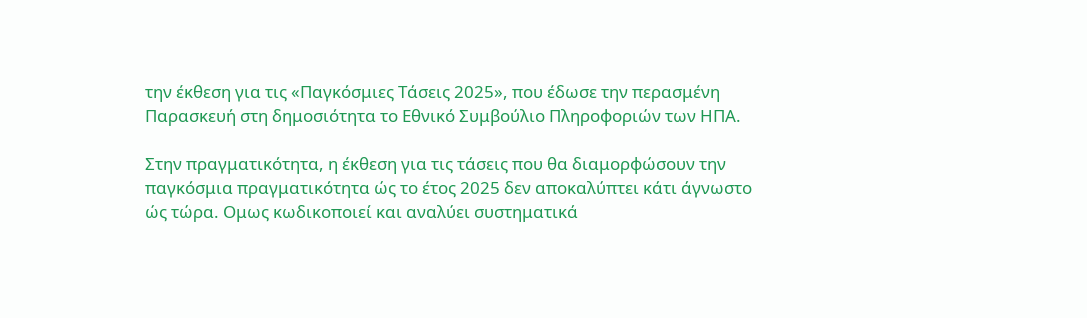την έκθεση για τις «Παγκόσμιες Τάσεις 2025», που έδωσε την περασμένη Παρασκευή στη δημοσιότητα το Εθνικό Συμβούλιο Πληροφοριών των ΗΠΑ.

Στην πραγματικότητα, η έκθεση για τις τάσεις που θα διαμορφώσουν την παγκόσμια πραγματικότητα ώς το έτος 2025 δεν αποκαλύπτει κάτι άγνωστο ώς τώρα. Ομως κωδικοποιεί και αναλύει συστηματικά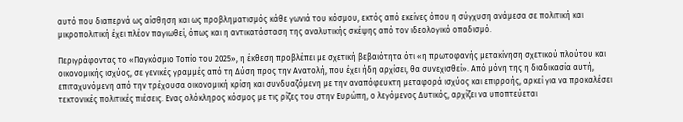αυτό που διαπερνά ως αίσθηση και ως προβληματισμός κάθε γωνιά του κόσμου, εκτός από εκείνες όπου η σύγχυση ανάμεσα σε πολιτική και μικροπολιτική έχει πλέον παγιωθεί, όπως και η αντικατάσταση της αναλυτικής σκέψης από τον ιδεολογικό οπαδισμό.

Περιγράφοντας το «Παγκόσμιο Τοπίο του 2025», η έκθεση προβλέπει με σχετική βεβαιότητα ότι «η πρωτοφανής μετακίνηση σχετικού πλούτου και οικονομικής ισχύος, σε γενικές γραμμές από τη Δύση προς την Ανατολή, που έχει ήδη αρχίσει, θα συνεχισθεί». Από μόνη της η διαδικασία αυτή, επιταχυνόμενη από την τρέχουσα οικονομική κρίση και συνδυαζόμενη με την αναπόφευκτη μεταφορά ισχύος και επιρροής, αρκεί για να προκαλέσει τεκτονικές πολιτικές πιέσεις. Ενας ολόκληρος κόσμος με τις ρίζες του στην Ευρώπη, ο λεγόμενος Δυτικός, αρχίζει να υποπτεύεται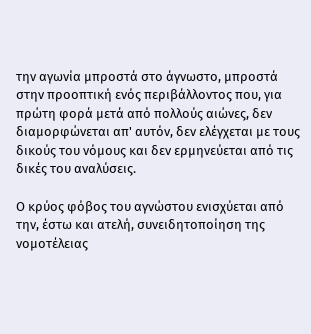την αγωνία μπροστά στο άγνωστο, μπροστά στην προοπτική ενός περιβάλλοντος που, για πρώτη φορά μετά από πολλούς αιώνες, δεν διαμορφώνεται απ' αυτόν, δεν ελέγχεται με τους δικούς του νόμους και δεν ερμηνεύεται από τις δικές του αναλύσεις.

Ο κρύος φόβος του αγνώστου ενισχύεται από την, έστω και ατελή, συνειδητοποίηση της νομοτέλειας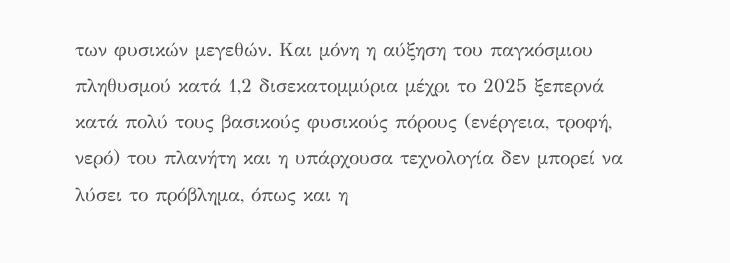των φυσικών μεγεθών. Και μόνη η αύξηση του παγκόσμιου πληθυσμού κατά 1,2 δισεκατομμύρια μέχρι το 2025 ξεπερνά κατά πολύ τους βασικούς φυσικούς πόρους (ενέργεια, τροφή, νερό) του πλανήτη και η υπάρχουσα τεχνολογία δεν μπορεί να λύσει το πρόβλημα, όπως και η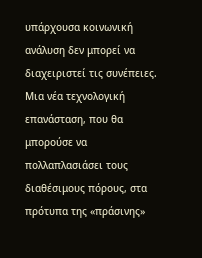υπάρχουσα κοινωνική ανάλυση δεν μπορεί να διαχειριστεί τις συνέπειες. Μια νέα τεχνολογική επανάσταση, που θα μπορούσε να πολλαπλασιάσει τους διαθέσιμους πόρους, στα πρότυπα της «πράσινης»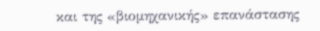και της «βιομηχανικής» επανάστασης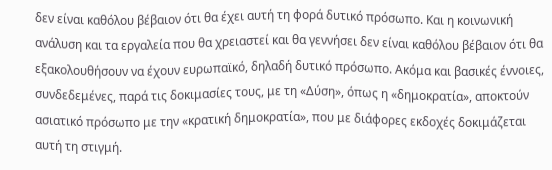δεν είναι καθόλου βέβαιον ότι θα έχει αυτή τη φορά δυτικό πρόσωπο. Και η κοινωνική ανάλυση και τα εργαλεία που θα χρειαστεί και θα γεννήσει δεν είναι καθόλου βέβαιον ότι θα εξακολουθήσουν να έχουν ευρωπαϊκό, δηλαδή δυτικό πρόσωπο. Ακόμα και βασικές έννοιες, συνδεδεμένες, παρά τις δοκιμασίες τους, με τη «Δύση», όπως η «δημοκρατία», αποκτούν ασιατικό πρόσωπο με την «κρατική δημοκρατία», που με διάφορες εκδοχές δοκιμάζεται αυτή τη στιγμή.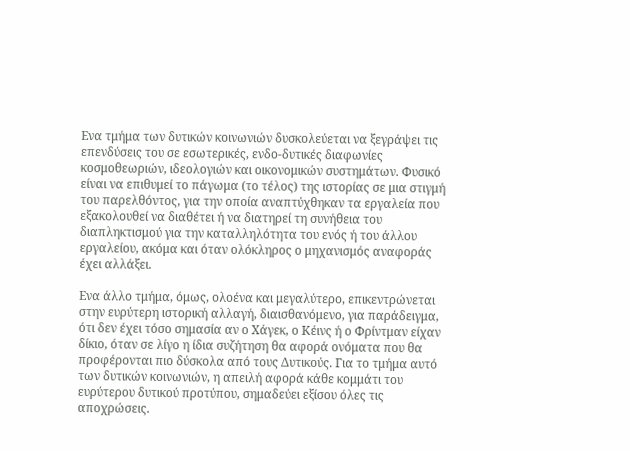Ενα τμήμα των δυτικών κοινωνιών δυσκολεύεται να ξεγράψει τις επενδύσεις του σε εσωτερικές, ενδο-δυτικές διαφωνίες κοσμοθεωριών, ιδεολογιών και οικονομικών συστημάτων. Φυσικό είναι να επιθυμεί το πάγωμα (το τέλος) της ιστορίας σε μια στιγμή του παρελθόντος, για την οποία αναπτύχθηκαν τα εργαλεία που εξακολουθεί να διαθέτει ή να διατηρεί τη συνήθεια του διαπληκτισμού για την καταλληλότητα του ενός ή του άλλου εργαλείου, ακόμα και όταν ολόκληρος ο μηχανισμός αναφοράς έχει αλλάξει.

Ενα άλλο τμήμα, όμως, ολοένα και μεγαλύτερο, επικεντρώνεται στην ευρύτερη ιστορική αλλαγή, διαισθανόμενο, για παράδειγμα, ότι δεν έχει τόσο σημασία αν ο Χάγεκ, ο Κέινς ή ο Φρίντμαν είχαν δίκιο, όταν σε λίγο η ίδια συζήτηση θα αφορά ονόματα που θα προφέρονται πιο δύσκολα από τους Δυτικούς. Για το τμήμα αυτό των δυτικών κοινωνιών, η απειλή αφορά κάθε κομμάτι του ευρύτερου δυτικού προτύπου, σημαδεύει εξίσου όλες τις αποχρώσεις.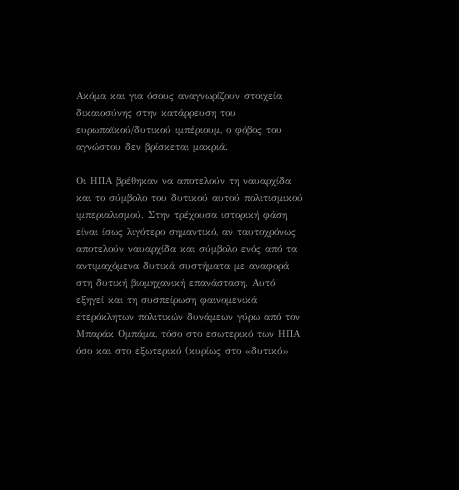Ακόμα και για όσους αναγνωρίζουν στοιχεία δικαιοσύνης στην κατάρρευση του ευρωπαϊκού/δυτικού ιμπέριουμ, ο φόβος του αγνώστου δεν βρίσκεται μακριά.

Οι ΗΠΑ βρέθηκαν να αποτελούν τη ναυαρχίδα και το σύμβολο του δυτικού αυτού πολιτισμικού ιμπεριαλισμού. Στην τρέχουσα ιστορική φάση είναι ίσως λιγότερο σημαντικό, αν ταυτοχρόνως αποτελούν ναυαρχίδα και σύμβολο ενός από τα αντιμαχόμενα δυτικά συστήματα με αναφορά στη δυτική βιομηχανική επανάσταση. Αυτό εξηγεί και τη συσπείρωση φαινομενικά ετερόκλητων πολιτικών δυνάμεων γύρω από τον Μπαράκ Ομπάμα, τόσο στο εσωτερικό των ΗΠΑ όσο και στο εξωτερικό (κυρίως στο «δυτικό»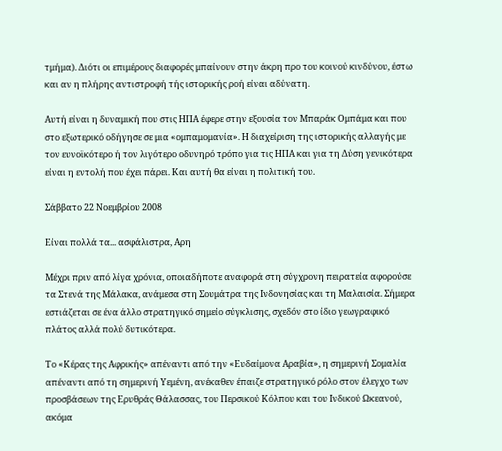τμήμα). Διότι οι επιμέρους διαφορές μπαίνουν στην άκρη προ του κοινού κινδύνου, έστω και αν η πλήρης αντιστροφή τής ιστορικής ροή είναι αδύνατη.

Αυτή είναι η δυναμική που στις ΗΠΑ έφερε στην εξουσία τον Μπαράκ Ομπάμα και που στο εξωτερικό οδήγησε σε μια «ομπαμομανία». Η διαχείριση της ιστορικής αλλαγής με τον ευνοϊκότερο ή τον λιγότερο οδυνηρό τρόπο για τις ΗΠΑ και για τη Δύση γενικότερα είναι η εντολή που έχει πάρει. Και αυτή θα είναι η πολιτική του.

Σάββατο 22 Νοεμβρίου 2008

Είναι πολλά τα... ασφάλιστρα, Αρη

Μέχρι πριν από λίγα χρόνια, οποιαδήποτε αναφορά στη σύγχρονη πειρατεία αφορούσε τα Στενά της Μάλακα, ανάμεσα στη Σουμάτρα της Ινδονησίας και τη Μαλαισία. Σήμερα εστιάζεται σε ένα άλλο στρατηγικό σημείο σύγκλισης, σχεδόν στο ίδιο γεωγραφικό πλάτος αλλά πολύ δυτικότερα.

Το «Κέρας της Αφρικής» απέναντι από την «Ευδαίμονα Αραβία», η σημερινή Σομαλία απέναντι από τη σημερινή Υεμένη, ανέκαθεν έπαιζε στρατηγικό ρόλο στον έλεγχο των προσβάσεων της Ερυθράς Θάλασσας, του Περσικού Κόλπου και του Ινδικού Ωκεανού, ακόμα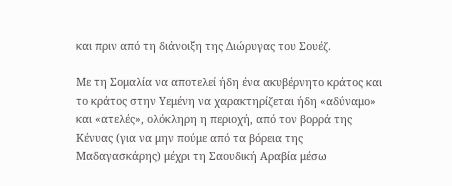και πριν από τη διάνοιξη της Διώρυγας του Σουέζ.

Με τη Σομαλία να αποτελεί ήδη ένα ακυβέρνητο κράτος και το κράτος στην Υεμένη να χαρακτηρίζεται ήδη «αδύναμο» και «ατελές», ολόκληρη η περιοχή, από τον βορρά της Κένυας (για να μην πούμε από τα βόρεια της Μαδαγασκάρης) μέχρι τη Σαουδική Αραβία μέσω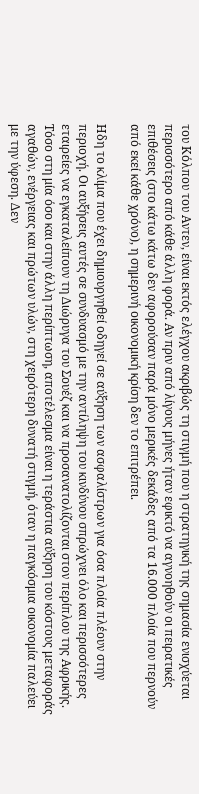του Κόλπου του Αντεν, είναι εκτός ελέγχου ακριβώς τη στιγμή που η στρατηγική της σημασία ενισχύεται περισσότερο από κάθε άλλη φορά. Αν πριν από λίγους μήνες ήταν εφικτό να αγνοηθούν οι πειρατικές επιθέσεις (στο κάτω κάτω δεν αφορούσαν παρά μόνο μερικές δεκάδες από τα 16.000 πλοία που περνούν από εκεί κάθε χρόνο), η σημερινή οικονομική κρίση δεν το επιτρέπει.

Ηδη το κλίμα που έχει δημιουργηθεί οδηγεί σε αύξηση των ασφαλίστρων για όσα πλοία πλέουν στην περιοχή. Οι αυξήσεις αυτές σε συνδυασμό με την αντίληψη του κινδύνου σπρώχνει όλο και περισσότερες εταιρείες να εγκαταλείπουν τη Διώρυγα του Σουέζ και να προσανατολίζονται στον περίπλου της Αφρικής. Τόσο στη μία όσο και στην άλλη περίπτωση, αποτέλεσμα είναι η τεράστια αύξηση του κόστους μεταφοράς αγαθών, ενέργειας και πρώτων υλών, στη χειρότερη δυνατή στιγμή, όταν η παγκόσμια οικονομία παλεύει με την ύφεση. Δεν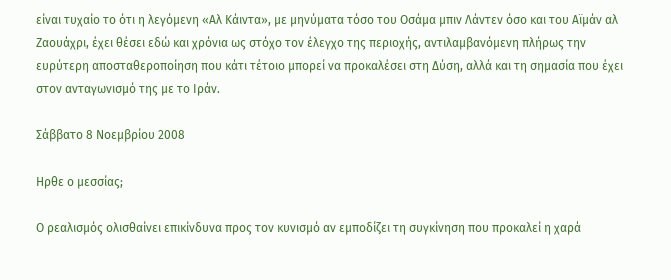είναι τυχαίο το ότι η λεγόμενη «Αλ Κάιντα», με μηνύματα τόσο του Οσάμα μπιν Λάντεν όσο και του Αϊμάν αλ Ζαουάχρι, έχει θέσει εδώ και χρόνια ως στόχο τον έλεγχο της περιοχής, αντιλαμβανόμενη πλήρως την ευρύτερη αποσταθεροποίηση που κάτι τέτοιο μπορεί να προκαλέσει στη Δύση, αλλά και τη σημασία που έχει στον ανταγωνισμό της με το Ιράν.

Σάββατο 8 Νοεμβρίου 2008

Ηρθε ο μεσσίας;

Ο ρεαλισμός ολισθαίνει επικίνδυνα προς τον κυνισμό αν εμποδίζει τη συγκίνηση που προκαλεί η χαρά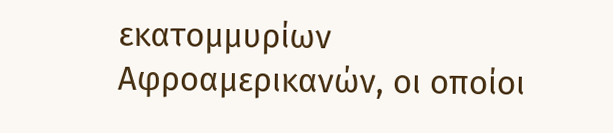εκατομμυρίων Αφροαμερικανών, οι οποίοι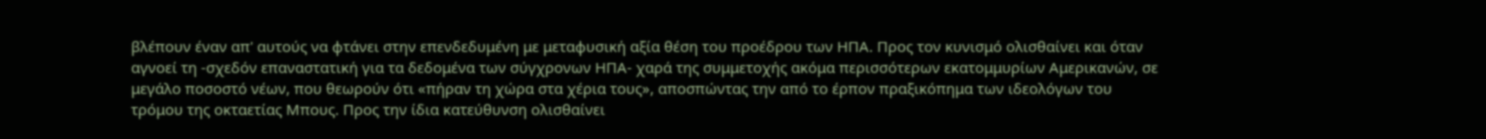βλέπουν έναν απ' αυτούς να φτάνει στην επενδεδυμένη με μεταφυσική αξία θέση του προέδρου των ΗΠΑ. Προς τον κυνισμό ολισθαίνει και όταν αγνοεί τη -σχεδόν επαναστατική για τα δεδομένα των σύγχρονων ΗΠΑ- χαρά της συμμετοχής ακόμα περισσότερων εκατομμυρίων Αμερικανών, σε μεγάλο ποσοστό νέων, που θεωρούν ότι «πήραν τη χώρα στα χέρια τους», αποσπώντας την από το έρπον πραξικόπημα των ιδεολόγων του τρόμου της οκταετίας Μπους. Προς την ίδια κατεύθυνση ολισθαίνει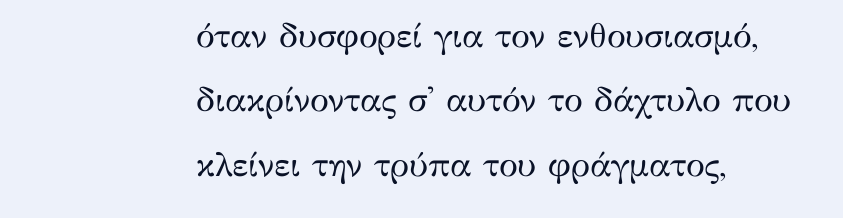όταν δυσφορεί για τον ενθουσιασμό, διακρίνοντας σ' αυτόν το δάχτυλο που κλείνει την τρύπα του φράγματος,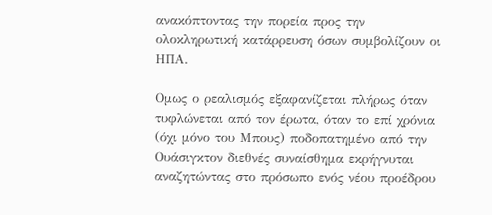ανακόπτοντας την πορεία προς την ολοκληρωτική κατάρρευση όσων συμβολίζουν οι ΗΠΑ.

Ομως ο ρεαλισμός εξαφανίζεται πλήρως όταν τυφλώνεται από τον έρωτα, όταν το επί χρόνια (όχι μόνο του Μπους) ποδοπατημένο από την Ουάσιγκτον διεθνές συναίσθημα εκρήγνυται αναζητώντας στο πρόσωπο ενός νέου προέδρου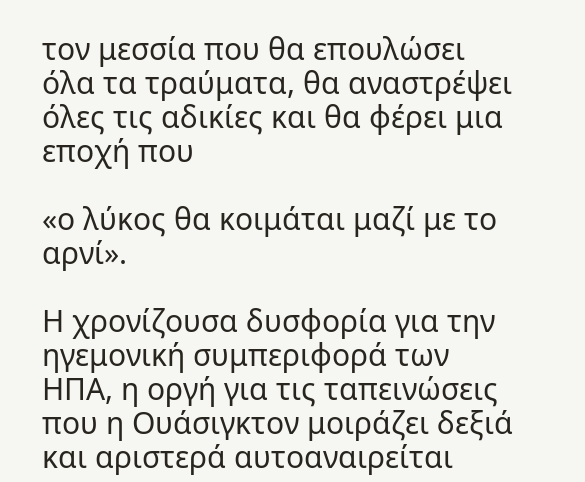τον μεσσία που θα επουλώσει όλα τα τραύματα, θα αναστρέψει όλες τις αδικίες και θα φέρει μια εποχή που

«ο λύκος θα κοιμάται μαζί με το αρνί».

Η χρονίζουσα δυσφορία για την ηγεμονική συμπεριφορά των ΗΠΑ, η οργή για τις ταπεινώσεις που η Ουάσιγκτον μοιράζει δεξιά και αριστερά αυτοαναιρείται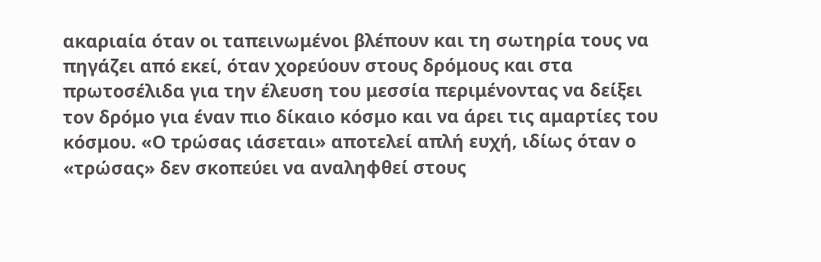ακαριαία όταν οι ταπεινωμένοι βλέπουν και τη σωτηρία τους να πηγάζει από εκεί, όταν χορεύουν στους δρόμους και στα πρωτοσέλιδα για την έλευση του μεσσία περιμένοντας να δείξει τον δρόμο για έναν πιο δίκαιο κόσμο και να άρει τις αμαρτίες του κόσμου. «Ο τρώσας ιάσεται» αποτελεί απλή ευχή, ιδίως όταν ο «τρώσας» δεν σκοπεύει να αναληφθεί στους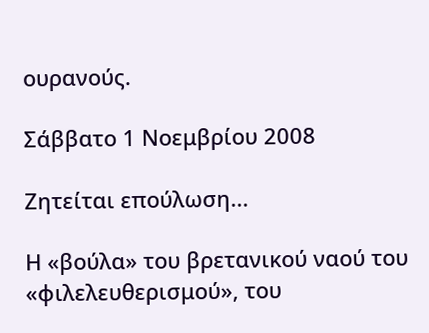ουρανούς.

Σάββατο 1 Νοεμβρίου 2008

Ζητείται επούλωση...

Η «βούλα» του βρετανικού ναού του «φιλελευθερισμού», του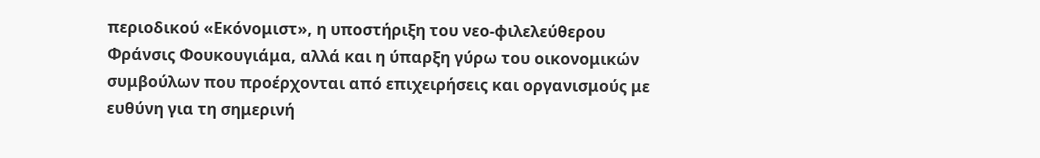περιοδικού «Εκόνομιστ», η υποστήριξη του νεο-φιλελεύθερου Φράνσις Φουκουγιάμα, αλλά και η ύπαρξη γύρω του οικονομικών συμβούλων που προέρχονται από επιχειρήσεις και οργανισμούς με ευθύνη για τη σημερινή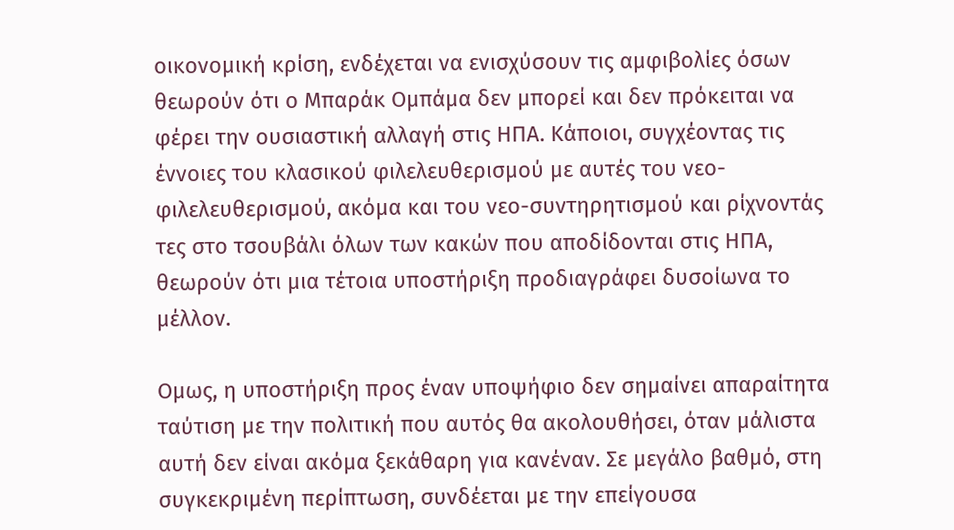οικονομική κρίση, ενδέχεται να ενισχύσουν τις αμφιβολίες όσων θεωρούν ότι ο Μπαράκ Ομπάμα δεν μπορεί και δεν πρόκειται να φέρει την ουσιαστική αλλαγή στις ΗΠΑ. Κάποιοι, συγχέοντας τις έννοιες του κλασικού φιλελευθερισμού με αυτές του νεο-φιλελευθερισμού, ακόμα και του νεο-συντηρητισμού και ρίχνοντάς τες στο τσουβάλι όλων των κακών που αποδίδονται στις ΗΠΑ, θεωρούν ότι μια τέτοια υποστήριξη προδιαγράφει δυσοίωνα το μέλλον.

Ομως, η υποστήριξη προς έναν υποψήφιο δεν σημαίνει απαραίτητα ταύτιση με την πολιτική που αυτός θα ακολουθήσει, όταν μάλιστα αυτή δεν είναι ακόμα ξεκάθαρη για κανέναν. Σε μεγάλο βαθμό, στη συγκεκριμένη περίπτωση, συνδέεται με την επείγουσα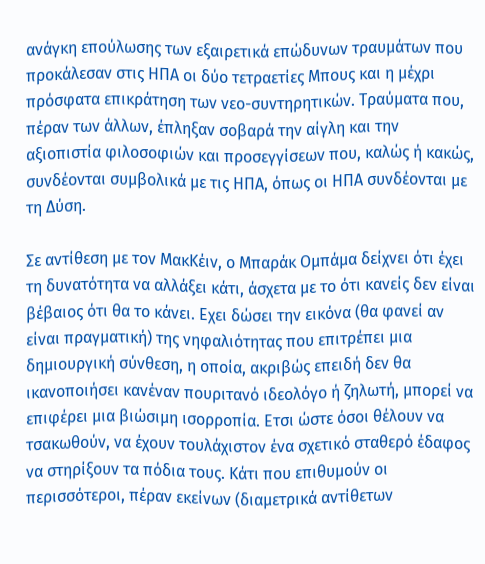ανάγκη επούλωσης των εξαιρετικά επώδυνων τραυμάτων που προκάλεσαν στις ΗΠΑ οι δύο τετραετίες Μπους και η μέχρι πρόσφατα επικράτηση των νεο-συντηρητικών. Τραύματα που, πέραν των άλλων, έπληξαν σοβαρά την αίγλη και την αξιοπιστία φιλοσοφιών και προσεγγίσεων που, καλώς ή κακώς, συνδέονται συμβολικά με τις ΗΠΑ, όπως οι ΗΠΑ συνδέονται με τη Δύση.

Σε αντίθεση με τον ΜακΚέιν, ο Μπαράκ Ομπάμα δείχνει ότι έχει τη δυνατότητα να αλλάξει κάτι, άσχετα με το ότι κανείς δεν είναι βέβαιος ότι θα το κάνει. Εχει δώσει την εικόνα (θα φανεί αν είναι πραγματική) της νηφαλιότητας που επιτρέπει μια δημιουργική σύνθεση, η οποία, ακριβώς επειδή δεν θα ικανοποιήσει κανέναν πουριτανό ιδεολόγο ή ζηλωτή, μπορεί να επιφέρει μια βιώσιμη ισορροπία. Ετσι ώστε όσοι θέλουν να τσακωθούν, να έχουν τουλάχιστον ένα σχετικό σταθερό έδαφος να στηρίξουν τα πόδια τους. Κάτι που επιθυμούν οι περισσότεροι, πέραν εκείνων (διαμετρικά αντίθετων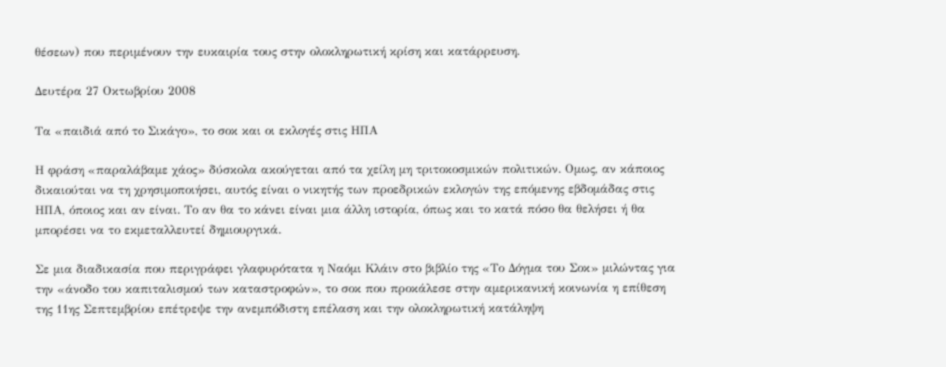θέσεων) που περιμένουν την ευκαιρία τους στην ολοκληρωτική κρίση και κατάρρευση.

Δευτέρα 27 Οκτωβρίου 2008

Τα «παιδιά από το Σικάγο», το σοκ και οι εκλογές στις ΗΠΑ

Η φράση «παραλάβαμε χάος» δύσκολα ακούγεται από τα χείλη μη τριτοκοσμικών πολιτικών. Ομως, αν κάποιος δικαιούται να τη χρησιμοποιήσει, αυτός είναι ο νικητής των προεδρικών εκλογών της επόμενης εβδομάδας στις ΗΠΑ, όποιος και αν είναι. Το αν θα το κάνει είναι μια άλλη ιστορία, όπως και το κατά πόσο θα θελήσει ή θα μπορέσει να το εκμεταλλευτεί δημιουργικά.

Σε μια διαδικασία που περιγράφει γλαφυρότατα η Ναόμι Κλάιν στο βιβλίο της «Το Δόγμα του Σοκ» μιλώντας για την «άνοδο του καπιταλισμού των καταστροφών», το σοκ που προκάλεσε στην αμερικανική κοινωνία η επίθεση της 11ης Σεπτεμβρίου επέτρεψε την ανεμπόδιστη επέλαση και την ολοκληρωτική κατάληψη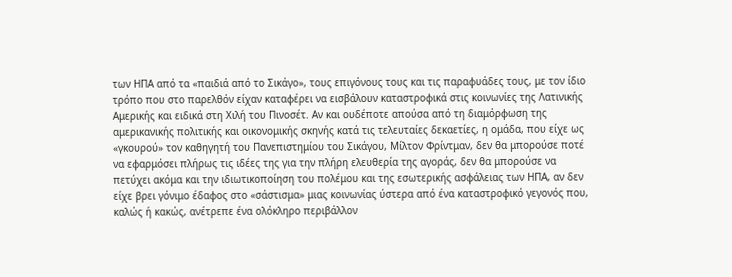των ΗΠΑ από τα «παιδιά από το Σικάγο», τους επιγόνους τους και τις παραφυάδες τους, με τον ίδιο τρόπο που στο παρελθόν είχαν καταφέρει να εισβάλουν καταστροφικά στις κοινωνίες της Λατινικής Αμερικής και ειδικά στη Χιλή του Πινοσέτ. Αν και ουδέποτε απούσα από τη διαμόρφωση της αμερικανικής πολιτικής και οικονομικής σκηνής κατά τις τελευταίες δεκαετίες, η ομάδα, που είχε ως «γκουρού» τον καθηγητή του Πανεπιστημίου του Σικάγου, Μίλτον Φρίντμαν, δεν θα μπορούσε ποτέ να εφαρμόσει πλήρως τις ιδέες της για την πλήρη ελευθερία της αγοράς, δεν θα μπορούσε να πετύχει ακόμα και την ιδιωτικοποίηση του πολέμου και της εσωτερικής ασφάλειας των ΗΠΑ, αν δεν είχε βρει γόνιμο έδαφος στο «σάστισμα» μιας κοινωνίας ύστερα από ένα καταστροφικό γεγονός που, καλώς ή κακώς, ανέτρεπε ένα ολόκληρο περιβάλλον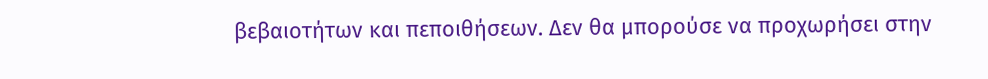βεβαιοτήτων και πεποιθήσεων. Δεν θα μπορούσε να προχωρήσει στην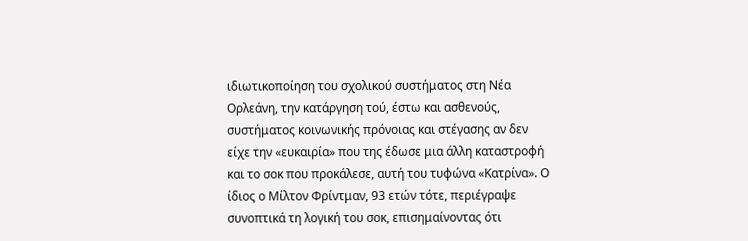ιδιωτικοποίηση του σχολικού συστήματος στη Νέα Ορλεάνη, την κατάργηση τού, έστω και ασθενούς, συστήματος κοινωνικής πρόνοιας και στέγασης αν δεν είχε την «ευκαιρία» που της έδωσε μια άλλη καταστροφή και το σοκ που προκάλεσε, αυτή του τυφώνα «Κατρίνα». Ο ίδιος ο Μίλτον Φρίντμαν, 93 ετών τότε, περιέγραψε συνοπτικά τη λογική του σοκ, επισημαίνοντας ότι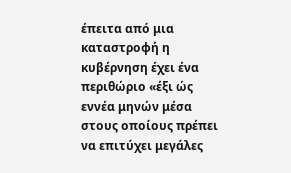έπειτα από μια καταστροφή η κυβέρνηση έχει ένα περιθώριο «έξι ώς εννέα μηνών μέσα στους οποίους πρέπει να επιτύχει μεγάλες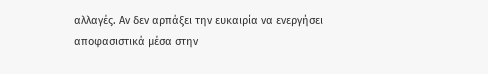αλλαγές. Αν δεν αρπάξει την ευκαιρία να ενεργήσει αποφασιστικά μέσα στην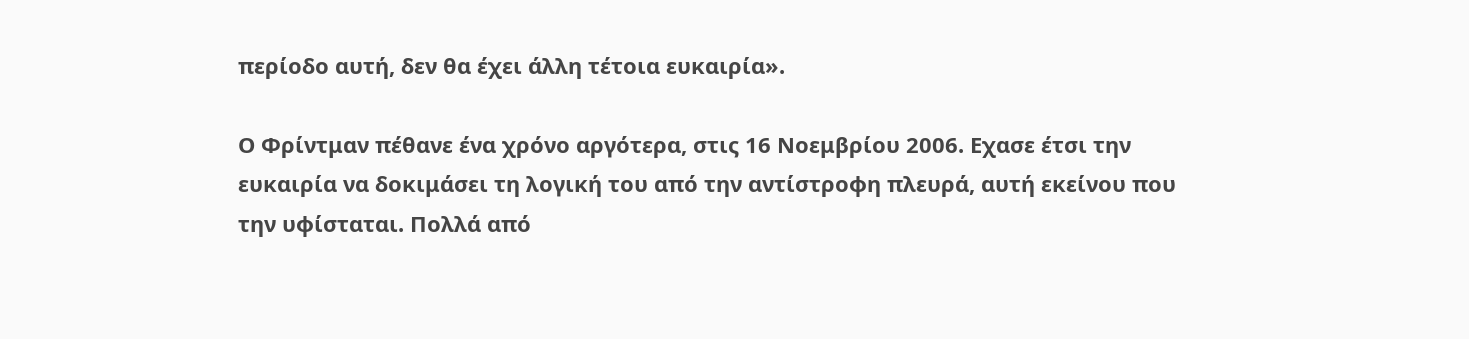περίοδο αυτή, δεν θα έχει άλλη τέτοια ευκαιρία».

Ο Φρίντμαν πέθανε ένα χρόνο αργότερα, στις 16 Νοεμβρίου 2006. Εχασε έτσι την ευκαιρία να δοκιμάσει τη λογική του από την αντίστροφη πλευρά, αυτή εκείνου που την υφίσταται. Πολλά από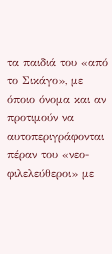τα παιδιά του «από το Σικάγο», με όποιο όνομα και αν προτιμούν να αυτοπεριγράφονται πέραν του «νεο-φιλελεύθεροι» με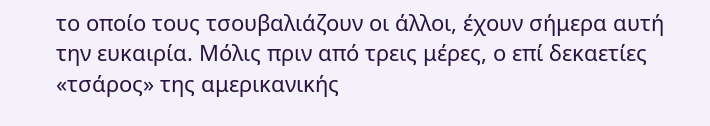το οποίο τους τσουβαλιάζουν οι άλλοι, έχουν σήμερα αυτή την ευκαιρία. Μόλις πριν από τρεις μέρες, ο επί δεκαετίες «τσάρος» της αμερικανικής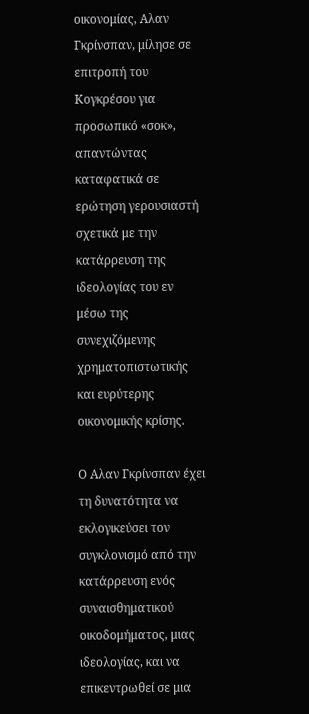οικονομίας, Αλαν Γκρίνσπαν, μίλησε σε επιτροπή του Κογκρέσου για προσωπικό «σοκ», απαντώντας καταφατικά σε ερώτηση γερουσιαστή σχετικά με την κατάρρευση της ιδεολογίας του εν μέσω της συνεχιζόμενης χρηματοπιστωτικής και ευρύτερης οικονομικής κρίσης.

Ο Αλαν Γκρίνσπαν έχει τη δυνατότητα να εκλογικεύσει τον συγκλονισμό από την κατάρρευση ενός συναισθηματικού οικοδομήματος, μιας ιδεολογίας, και να επικεντρωθεί σε μια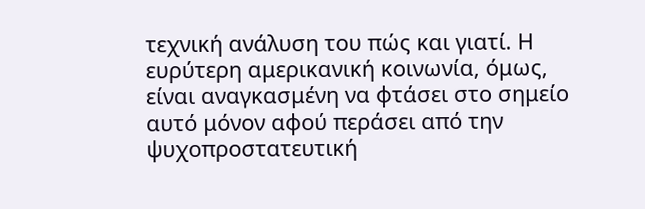τεχνική ανάλυση του πώς και γιατί. Η ευρύτερη αμερικανική κοινωνία, όμως, είναι αναγκασμένη να φτάσει στο σημείο αυτό μόνον αφού περάσει από την ψυχοπροστατευτική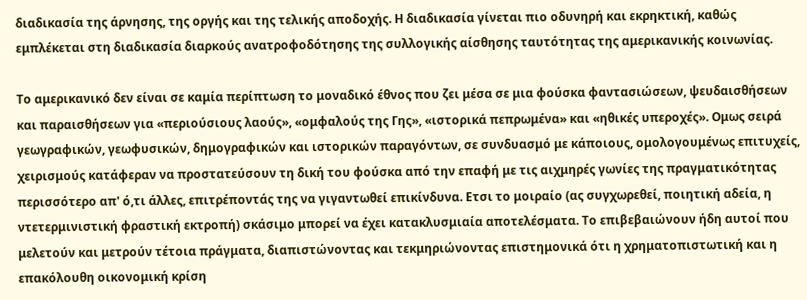διαδικασία της άρνησης, της οργής και της τελικής αποδοχής. Η διαδικασία γίνεται πιο οδυνηρή και εκρηκτική, καθώς εμπλέκεται στη διαδικασία διαρκούς ανατροφοδότησης της συλλογικής αίσθησης ταυτότητας της αμερικανικής κοινωνίας.

Το αμερικανικό δεν είναι σε καμία περίπτωση το μοναδικό έθνος που ζει μέσα σε μια φούσκα φαντασιώσεων, ψευδαισθήσεων και παραισθήσεων για «περιούσιους λαούς», «ομφαλούς της Γης», «ιστορικά πεπρωμένα» και «ηθικές υπεροχές». Ομως σειρά γεωγραφικών, γεωφυσικών, δημογραφικών και ιστορικών παραγόντων, σε συνδυασμό με κάποιους, ομολογουμένως επιτυχείς, χειρισμούς κατάφεραν να προστατεύσουν τη δική του φούσκα από την επαφή με τις αιχμηρές γωνίες της πραγματικότητας περισσότερο απ' ό,τι άλλες, επιτρέποντάς της να γιγαντωθεί επικίνδυνα. Ετσι το μοιραίο (ας συγχωρεθεί, ποιητική αδεία, η ντετερμινιστική φραστική εκτροπή) σκάσιμο μπορεί να έχει κατακλυσμιαία αποτελέσματα. Το επιβεβαιώνουν ήδη αυτοί που μελετούν και μετρούν τέτοια πράγματα, διαπιστώνοντας και τεκμηριώνοντας επιστημονικά ότι η χρηματοπιστωτική και η επακόλουθη οικονομική κρίση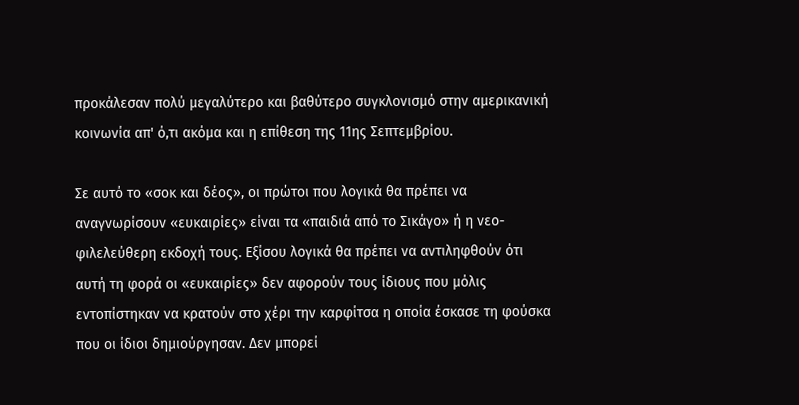προκάλεσαν πολύ μεγαλύτερο και βαθύτερο συγκλονισμό στην αμερικανική κοινωνία απ' ό,τι ακόμα και η επίθεση της 11ης Σεπτεμβρίου.

Σε αυτό το «σοκ και δέος», οι πρώτοι που λογικά θα πρέπει να αναγνωρίσουν «ευκαιρίες» είναι τα «παιδιά από το Σικάγο» ή η νεο-φιλελεύθερη εκδοχή τους. Εξίσου λογικά θα πρέπει να αντιληφθούν ότι αυτή τη φορά οι «ευκαιρίες» δεν αφορούν τους ίδιους που μόλις εντοπίστηκαν να κρατούν στο χέρι την καρφίτσα η οποία έσκασε τη φούσκα που οι ίδιοι δημιούργησαν. Δεν μπορεί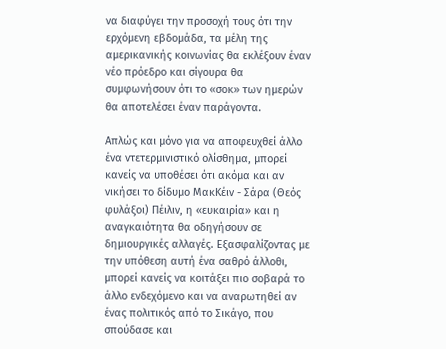να διαφύγει την προσοχή τους ότι την ερχόμενη εβδομάδα, τα μέλη της αμερικανικής κοινωνίας θα εκλέξουν έναν νέο πρόεδρο και σίγουρα θα συμφωνήσουν ότι το «σοκ» των ημερών θα αποτελέσει έναν παράγοντα.

Απλώς και μόνο για να αποφευχθεί άλλο ένα ντετερμινιστικό ολίσθημα, μπορεί κανείς να υποθέσει ότι ακόμα και αν νικήσει το δίδυμο ΜακΚέιν - Σάρα (Θεός φυλάξοι) Πέιλιν, η «ευκαιρία» και η αναγκαιότητα θα οδηγήσουν σε δημιουργικές αλλαγές. Εξασφαλίζοντας με την υπόθεση αυτή ένα σαθρό άλλοθι, μπορεί κανείς να κοιτάξει πιο σοβαρά το άλλο ενδεχόμενο και να αναρωτηθεί αν ένας πολιτικός από το Σικάγο, που σπούδασε και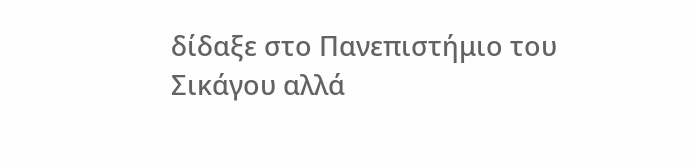δίδαξε στο Πανεπιστήμιο του Σικάγου αλλά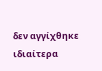δεν αγγίχθηκε ιδιαίτερα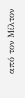από τον Μίλτον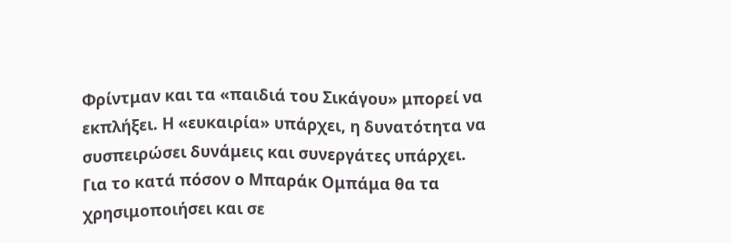Φρίντμαν και τα «παιδιά του Σικάγου» μπορεί να εκπλήξει. Η «ευκαιρία» υπάρχει, η δυνατότητα να συσπειρώσει δυνάμεις και συνεργάτες υπάρχει. Για το κατά πόσον ο Μπαράκ Ομπάμα θα τα χρησιμοποιήσει και σε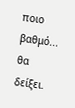ποιο βαθμό... θα δείξει.